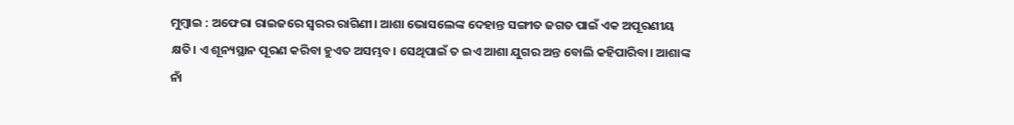ମୁମ୍ବାଇ : ଅଫେରା ରାଇଜରେ ସ୍ୱରର ରାଗିଣୀ। ଆଶା ଭୋସଲେଙ୍କ ଦେହାନ୍ତ ସଙ୍ଗୀତ ଜଗତ ପାଇଁ ଏକ ଅପୂରଣୀୟ କ୍ଷତି। ଏ ଶୂନ୍ୟସ୍ଥାନ ପୂରଣ କରିବା ହୁଏତ ଅସମ୍ଭବ। ସେଥିପାଇଁ ତ ଇଏ ଆଶା ଯୁଗର ଅନ୍ତ ବୋଲି କହିପାରିବା। ଆଶାଙ୍କ ନାଁ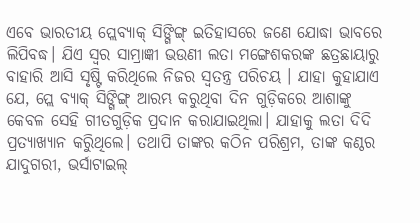ଏବେ ଭାରତୀୟ ପ୍ଲେବ୍ୟାକ୍ ସିଙ୍ଗିଙ୍ଗ୍ ଇତିହାସରେ ଜଣେ ଯୋଦ୍ଧା ଭାବରେ ଲିପିବଦ୍ଧ। ଯିଏ ସ୍ୱର ସାମ୍ରାଜ୍ଞୀ ଭଉଣୀ ଲତା ମଙ୍ଗେଶକରଙ୍କ ଛତ୍ରଛାୟାରୁ ବାହାରି ଆସି ସୃଷ୍ଟି କରିଥିଲେ ନିଜର ସ୍ୱତନ୍ତ୍ର ପରିଚୟ । ଯାହା କୁହାଯାଏ ଯେ, ପ୍ଲେ ବ୍ୟାକ୍ ସିଙ୍ଗିଙ୍ଗ୍ ଆରମ୍ଭ କରୁଥିବା ଦିନ ଗୁଡ଼ିକରେ ଆଶାଙ୍କୁ କେବଳ ସେହି ଗୀତଗୁଡ଼ିକ ପ୍ରଦାନ କରାଯାଇଥିଲା। ଯାହାକୁ ଲତା ଦିଦି ପ୍ରତ୍ୟାଖ୍ୟାନ କରିୁଥିଲେ। ତଥାପି ତାଙ୍କର କଠିନ ପରିଶ୍ରମ, ତାଙ୍କ କଣ୍ଠର ଯାଦୁଗରୀ, ଭର୍ସାଟାଇଲ୍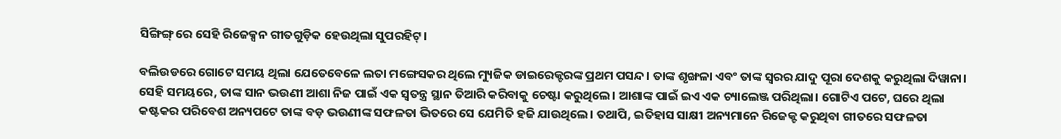ସିଙ୍ଗିଙ୍ଗ୍ ରେ ସେହି ରିଜେକ୍ସନ ଗୀତଗୁଡ଼ିକ ହେଉଥିଲା ସୁପରହିଟ୍।

ବଲିଉଡରେ ଗୋଟେ ସମୟ ଥିଲା ଯେତେବେଳେ ଲତା ମଙ୍ଗେସକର ଥିଲେ ମ୍ୟୁଜିକ ଡାଇରେକ୍ଟରଙ୍କ ପ୍ରଥମ ପସନ୍ଦ। ତାଙ୍କ ଶୃଙ୍ଖଳା ଏବଂ ତାଙ୍କ ସ୍ୱରର ଯାଦୁ ପୂରା ଦେଶକୁ କରୁଥିଲା ଦିୱାନା। ସେହି ସମୟରେ, ତାଙ୍କ ସାନ ଭଉଣୀ ଆଶା ନିଜ ପାଇଁ ଏକ ସ୍ୱତନ୍ତ୍ର ସ୍ଥାନ ତିଆରି କରିବାକୁ ଚେଷ୍ଟା କରୁଥିଲେ। ଆଶାଙ୍କ ପାଇଁ ଇଏ ଏକ ଚ୍ୟାଲେଞ୍ଜ ପରିଥିଲା। ଗୋଟିଏ ପଟେ, ଘରେ ଥିଲା କଷ୍ଟକର ପରିବେଶ ଅନ୍ୟପଟେ ତାଙ୍କ ବଡ଼ ଭଉଣୀଙ୍କ ସଫଳତା ଭିତରେ ସେ ଯେମିତି ହଜି ଯାଉଥିଲେ। ତଥାପି, ଇତିହାସ ସାକ୍ଷୀ ଅନ୍ୟମାନେ ରିଜେକ୍ଟ କରୁଥିବା ଗୀତରେ ସଫଳତା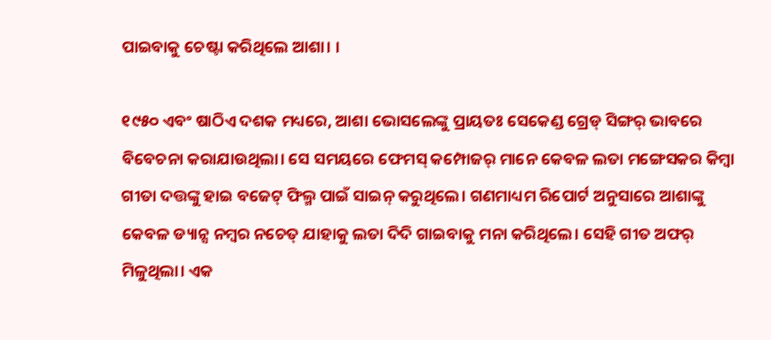ପାଇବାକୁ ଚେଷ୍ଟା କରିଥିଲେ ଆଶା। ।

୧୯୫୦ ଏବଂ ଷାଠିଏ ଦଶକ ମଧ୍ୟରେ, ଆଶା ଭୋସଲେଙ୍କୁ ପ୍ରାୟତଃ ସେକେଣ୍ଡ ଗ୍ରେଡ୍ ସିଙ୍ଗର୍ ଭାବରେ ବିବେଚନା କରାଯାଉଥିଲା। ସେ ସମୟରେ ଫେମସ୍ କମ୍ପୋଜର୍ ମାନେ କେବଳ ଲତା ମଙ୍ଗେସକର କିମ୍ବା ଗୀତା ଦତ୍ତଙ୍କୁ ହାଇ ବଜେଟ୍ ଫିଲ୍ମ ପାଇଁ ସାଇନ୍ କରୁଥିଲେ। ଗଣମାଧ୍ୟମ ରିପୋର୍ଟ ଅନୁସାରେ ଆଶାଙ୍କୁ କେବଳ ଡ୍ୟାନ୍ସ ନମ୍ବର ନଚେତ୍ ଯାହାକୁ ଲତା ଦିଦି ଗାଇବାକୁ ମନା କରିଥିଲେ। ସେହି ଗୀତ ଅଫର୍ ମିଳୁଥିଲା। ଏକ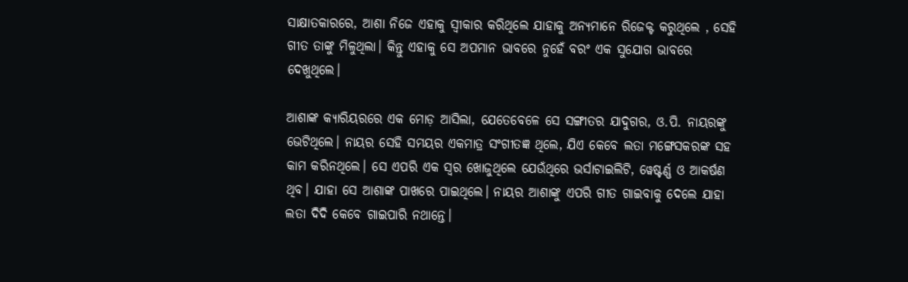ସାକ୍ଷାତକାରରେ, ଆଶା ନିଜେ ଏହାକୁ ସ୍ୱୀକାର କରିଥିଲେ ଯାହାକୁ ଅନ୍ୟମାନେ ରିଜେକ୍ଟ କରୁଥିଲେ , ସେହି ଗୀତ ତାଙ୍କୁ ମିଳୁଥିଲା। କିନ୍ତୁ ଏହାକୁ ସେ ଅପମାନ ଭାବରେ ନୁହେଁ ବରଂ ଏକ ସୁଯୋଗ ଭାବରେ ଦେଖୁଥିଲେ।

ଆଶାଙ୍କ କ୍ୟାରିୟରରେ ଏକ ମୋଡ଼ ଆସିଲା, ଯେତେବେଳେ ସେ ସଙ୍ଗୀତର ଯାଦୁଗର, ଓ.ପି. ନାୟରଙ୍କୁ ଭେଟିଥିଲେ। ନାୟର ସେହି ସମୟର ଏକମାତ୍ର ସଂଗୀତଜ୍ଞ ଥିଲେ, ଯିଏ କେବେ ଲତା ମଙ୍ଗେସକରଙ୍କ ସହ କାମ କରିନଥିଲେ। ସେ ଏପରି ଏକ ସ୍ୱର ଖୋଜୁଥିଲେ ଯେଉଁଥିରେ ଭର୍ସାଟାଇଲିଟି, ୱେଷ୍ଟର୍ଣ୍ଣ ଓ ଆକର୍ଷଣ ଥିବ। ଯାହା ସେ ଆଶାଙ୍କ ପାଖରେ ପାଇଥିଲେ। ନାୟର ଆଶାଙ୍କୁ ଏପରି ଗୀତ ଗାଇବାକୁ ଦେଲେ ଯାହା ଲତା ଦିଦି କେବେ ଗାଇପାରି ନଥାନ୍ତେ।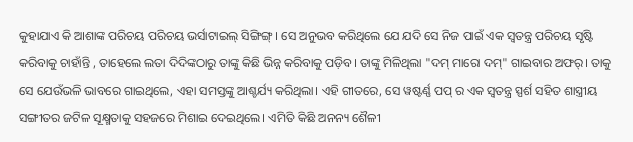କୁହାଯାଏ କି ଆଶାଙ୍କ ପରିଚୟ ପରିଚୟ ଭର୍ସାଟାଇଲ୍ ସିଙ୍ଗିଙ୍ଗ୍। ସେ ଅନୁଭବ କରିଥିଲେ ଯେ ଯଦି ସେ ନିଜ ପାଇଁ ଏକ ସ୍ୱତନ୍ତ୍ର ପରିଚୟ ସୃଷ୍ଟି କରିବାକୁ ଚାହାଁନ୍ତି , ତାହେଲେ ଲତା ଦିଦିଙ୍କଠାରୁ ତାଙ୍କୁ କିଛି ଭିନ୍ନ କରିବାକୁ ପଡ଼ିବ। ତାଙ୍କୁ ମିଳିଥିଲା "ଦମ୍ ମାରୋ ଦମ୍" ଗାଇବାର ଅଫର୍। ତାକୁ ସେ ଯେଉଁଭଳି ଭାବରେ ଗାଇଥିଲେ, ଏହା ସମସ୍ତଙ୍କୁ ଆଶ୍ଚର୍ଯ୍ୟ କରିଥିଲା। ଏହି ଗୀତରେ, ସେ ୱଷ୍ଟର୍ଣ୍ଣ ପପ୍ ର ଏକ ସ୍ୱତନ୍ତ୍ର ସ୍ପର୍ଶ ସହିତ ଶାସ୍ତ୍ରୀୟ ସଙ୍ଗୀତର ଜଟିଳ ସୂକ୍ଷ୍ମତାକୁ ସହଜରେ ମିଶାଇ ଦେଇଥିଲେ। ଏମିତି କିଛି ଅନନ୍ୟ ଶୈଳୀ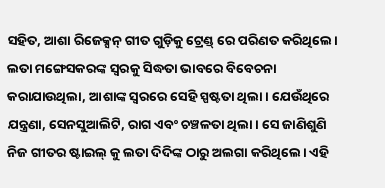ସହିତ, ଆଶା ରିଜେକ୍ସନ୍ ଗୀତ ଗୁଡ଼ିକୁ ଟ୍ରେଣ୍ଡ୍ ରେ ପରିଣତ କରିଥିଲେ। ଲତା ମଙ୍ଗେସକରଙ୍କ ସ୍ୱରକୁ ସିଦ୍ଧତା ଭାବରେ ବିବେଚନା କରାଯାଉଥିଲା, ଆଶାଙ୍କ ସ୍ୱରରେ ସେହି ସ୍ପଷ୍ଟତା ଥିଲା। ଯେଉଁଥିରେ ଯନ୍ତ୍ରଣା, ସେନସୁଆଲିଟି, ରାଗ ଏବଂ ଚଞ୍ଚଳତା ଥିଲା। ସେ ଜାଣିଶୁଣି ନିଜ ଗୀତର ଷ୍ଟାଇଲ୍ କୁ ଲତା ଦିଦିଙ୍କ ଠାରୁ ଅଲଗା କରିଥିଲେ। ଏହି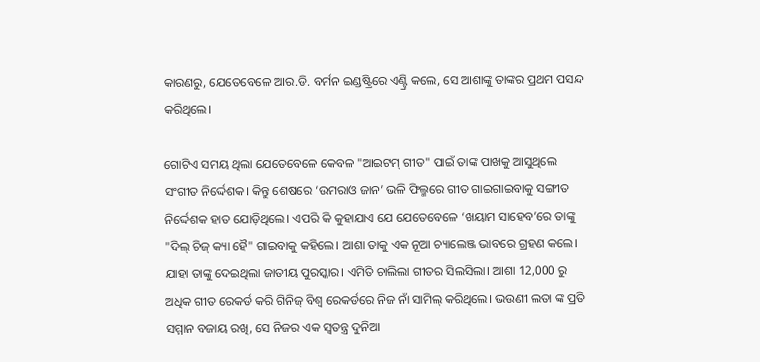କାରଣରୁ, ଯେତେବେଳେ ଆର.ଡି. ବର୍ମନ ଇଣ୍ଡଷ୍ଟ୍ରିରେ ଏଣ୍ଟ୍ରି କଲେ, ସେ ଆଶାଙ୍କୁ ତାଙ୍କର ପ୍ରଥମ ପସନ୍ଦ କରିଥିଲେ।

ଗୋଟିଏ ସମୟ ଥିଲା ଯେତେବେଳେ କେବଳ "ଆଇଟମ୍ ଗୀତ" ପାଇଁ ତାଙ୍କ ପାଖକୁ ଆସୁଥିଲେ ସଂଗୀତ ନିର୍ଦ୍ଦେଶକ। କିନ୍ତୁ ଶେଷରେ ‘ଉମରାଓ ଜାନ’ ଭଳି ଫିଲ୍ମରେ ଗୀତ ଗାଇଗାଇବାକୁ ସଙ୍ଗୀତ ନିର୍ଦ୍ଦେଶକ ହାତ ଯୋଡ଼ିଥିଲେ। ଏପରି କି କୁହାଯାଏ ଯେ ଯେତେବେଳେ ‘ଖୟାମ ସାହେବ’ରେ ତାଙ୍କୁ "ଦିଲ୍ ଚିଜ୍ କ୍ୟା ହୈ" ଗାଇବାକୁ କହିଲେ। ଆଶା ତାକୁ ଏକ ନୂଆ ଚ୍ୟାଲେଞ୍ଜ ଭାବରେ ଗ୍ରହଣ କଲେ। ଯାହା ତାଙ୍କୁ ଦେଇଥିଲା ଜାତୀୟ ପୁରସ୍କାର। ଏମିତି ଚାଲିଲା ଗୀତର ସିଲସିଲା। ଆଶା 12,000 ରୁ ଅଧିକ ଗୀତ ରେକର୍ଡ କରି ଗିନିଜ୍ ବିଶ୍ୱ ରେକର୍ଡରେ ନିଜ ନାଁ ସାମିଲ୍ କରିଥିଲେ। ଭଉଣୀ ଲତା ଙ୍କ ପ୍ରତି ସମ୍ମାନ ବଜାୟ ରଖି, ସେ ନିଜର ଏକ ସ୍ୱତନ୍ତ୍ର ଦୁନିଆ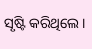ସୃଷ୍ଟି କରିଥିଲେ।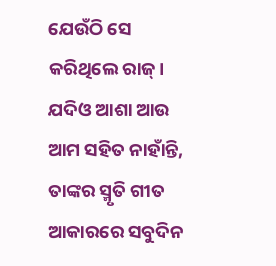ଯେଉଁଠି ସେ କରିଥିଲେ ରାଜ୍। ଯଦିଓ ଆଶା ଆଉ ଆମ ସହିତ ନାହାଁନ୍ତି, ତାଙ୍କର ସ୍ମୃତି ଗୀତ ଆକାରରେ ସବୁଦିନ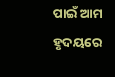ପାଇଁ ଆମ ହୃଦୟରେ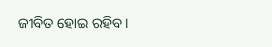ଜୀବିତ ହୋଇ ରହିବ।